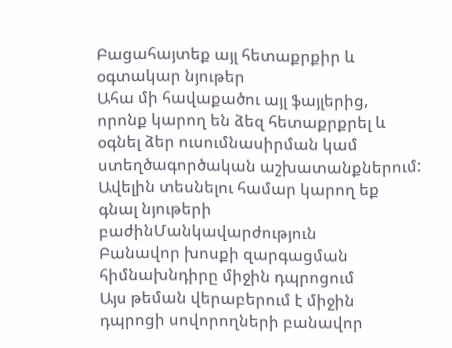Բացահայտեք այլ հետաքրքիր և օգտակար նյութեր
Ահա մի հավաքածու այլ ֆայլերից, որոնք կարող են ձեզ հետաքրքրել և օգնել ձեր ուսումնասիրման կամ ստեղծագործական աշխատանքներում: Ավելին տեսնելու համար կարող եք գնալ նյութերի բաժինՄանկավարժություն
Բանավոր խոսքի զարգացման հիմնախնդիրը միջին դպրոցում
Այս թեման վերաբերում է միջին դպրոցի սովորողների բանավոր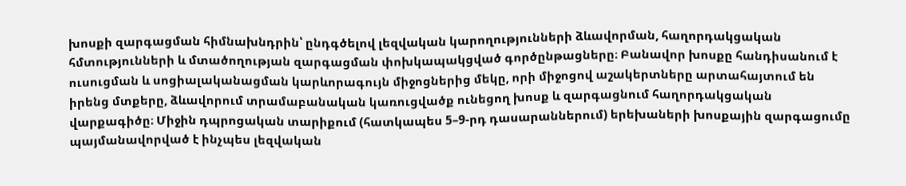խոսքի զարգացման հիմնախնդրին՝ ընդգծելով լեզվական կարողությունների ձևավորման, հաղորդակցական հմտությունների և մտածողության զարգացման փոխկապակցված գործընթացները։ Բանավոր խոսքը հանդիսանում է ուսուցման և սոցիալականացման կարևորագույն միջոցներից մեկը, որի միջոցով աշակերտները արտահայտում են իրենց մտքերը, ձևավորում տրամաբանական կառուցվածք ունեցող խոսք և զարգացնում հաղորդակցական վարքագիծը։ Միջին դպրոցական տարիքում (հատկապես 5–9-րդ դասարաններում) երեխաների խոսքային զարգացումը պայմանավորված է ինչպես լեզվական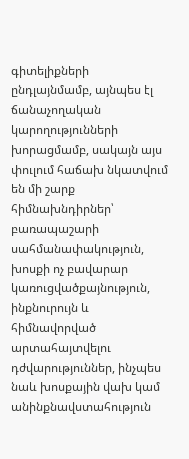գիտելիքների ընդլայնմամբ, այնպես էլ ճանաչողական կարողությունների խորացմամբ, սակայն այս փուլում հաճախ նկատվում են մի շարք հիմնախնդիրներ՝ բառապաշարի սահմանափակություն, խոսքի ոչ բավարար կառուցվածքայնություն, ինքնուրույն և հիմնավորված արտահայտվելու դժվարություններ, ինչպես նաև խոսքային վախ կամ անինքնավստահություն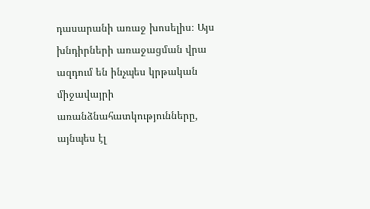դասարանի առաջ խոսելիս։ Այս խնդիրների առաջացման վրա ազդում են ինչպես կրթական միջավայրի առանձնահատկությունները, այնպես էլ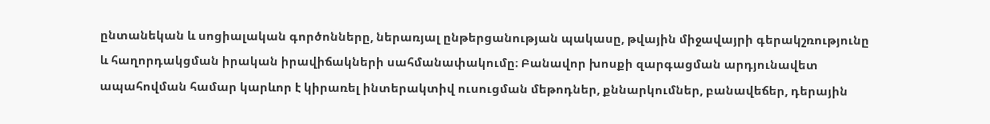ընտանեկան և սոցիալական գործոնները, ներառյալ ընթերցանության պակասը, թվային միջավայրի գերակշռությունը և հաղորդակցման իրական իրավիճակների սահմանափակումը։ Բանավոր խոսքի զարգացման արդյունավետ ապահովման համար կարևոր է կիրառել ինտերակտիվ ուսուցման մեթոդներ, քննարկումներ, բանավեճեր, դերային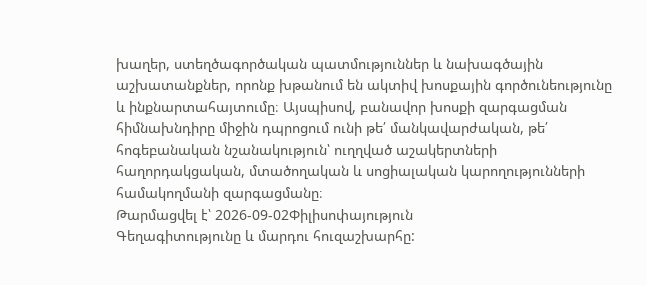խաղեր, ստեղծագործական պատմություններ և նախագծային աշխատանքներ, որոնք խթանում են ակտիվ խոսքային գործունեությունը և ինքնարտահայտումը։ Այսպիսով, բանավոր խոսքի զարգացման հիմնախնդիրը միջին դպրոցում ունի թե՛ մանկավարժական, թե՛ հոգեբանական նշանակություն՝ ուղղված աշակերտների հաղորդակցական, մտածողական և սոցիալական կարողությունների համակողմանի զարգացմանը։
Թարմացվել է՝ 2026-09-02Փիլիսոփայություն
Գեղագիտությունը և մարդու հուզաշխարհը: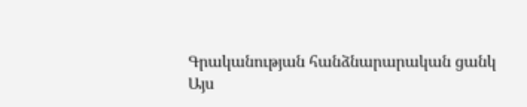Գրականության հանձնարարական ցանկ
Այս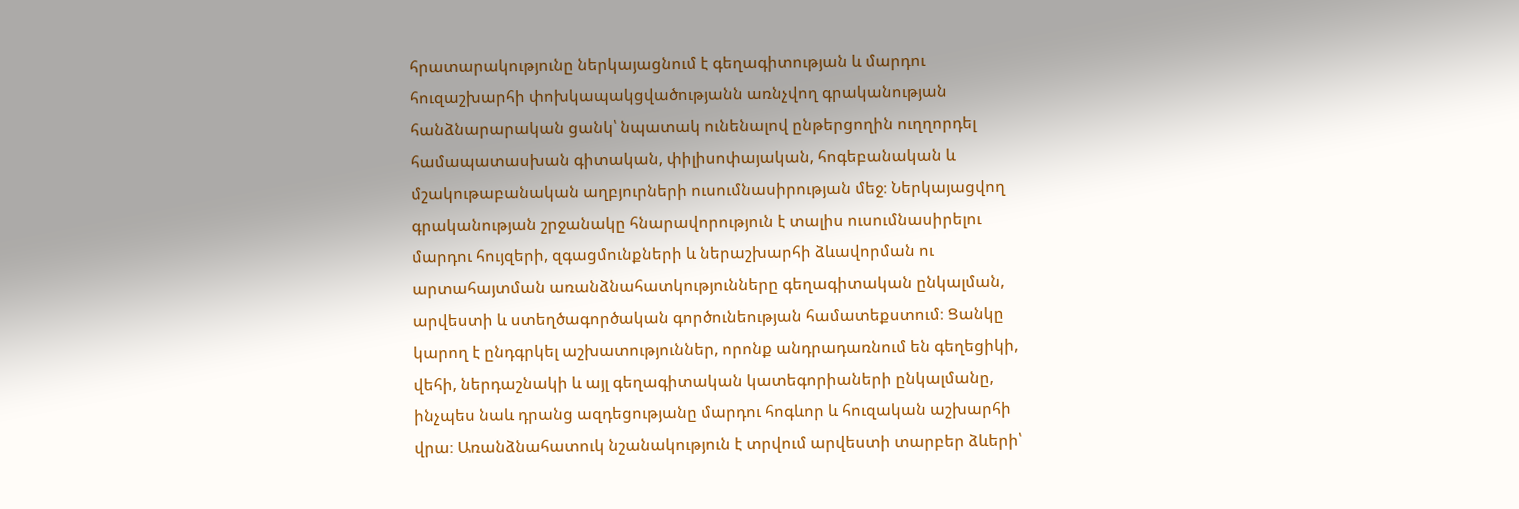հրատարակությունը ներկայացնում է գեղագիտության և մարդու հուզաշխարհի փոխկապակցվածությանն առնչվող գրականության հանձնարարական ցանկ՝ նպատակ ունենալով ընթերցողին ուղղորդել համապատասխան գիտական, փիլիսոփայական, հոգեբանական և մշակութաբանական աղբյուրների ուսումնասիրության մեջ։ Ներկայացվող գրականության շրջանակը հնարավորություն է տալիս ուսումնասիրելու մարդու հույզերի, զգացմունքների և ներաշխարհի ձևավորման ու արտահայտման առանձնահատկությունները գեղագիտական ընկալման, արվեստի և ստեղծագործական գործունեության համատեքստում։ Ցանկը կարող է ընդգրկել աշխատություններ, որոնք անդրադառնում են գեղեցիկի, վեհի, ներդաշնակի և այլ գեղագիտական կատեգորիաների ընկալմանը, ինչպես նաև դրանց ազդեցությանը մարդու հոգևոր և հուզական աշխարհի վրա։ Առանձնահատուկ նշանակություն է տրվում արվեստի տարբեր ձևերի՝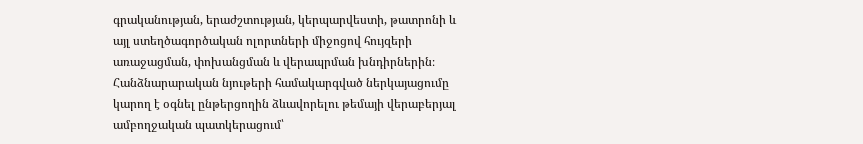գրականության, երաժշտության, կերպարվեստի, թատրոնի և այլ ստեղծագործական ոլորտների միջոցով հույզերի առաջացման, փոխանցման և վերապրման խնդիրներին։ Հանձնարարական նյութերի համակարգված ներկայացումը կարող է օգնել ընթերցողին ձևավորելու թեմայի վերաբերյալ ամբողջական պատկերացում՝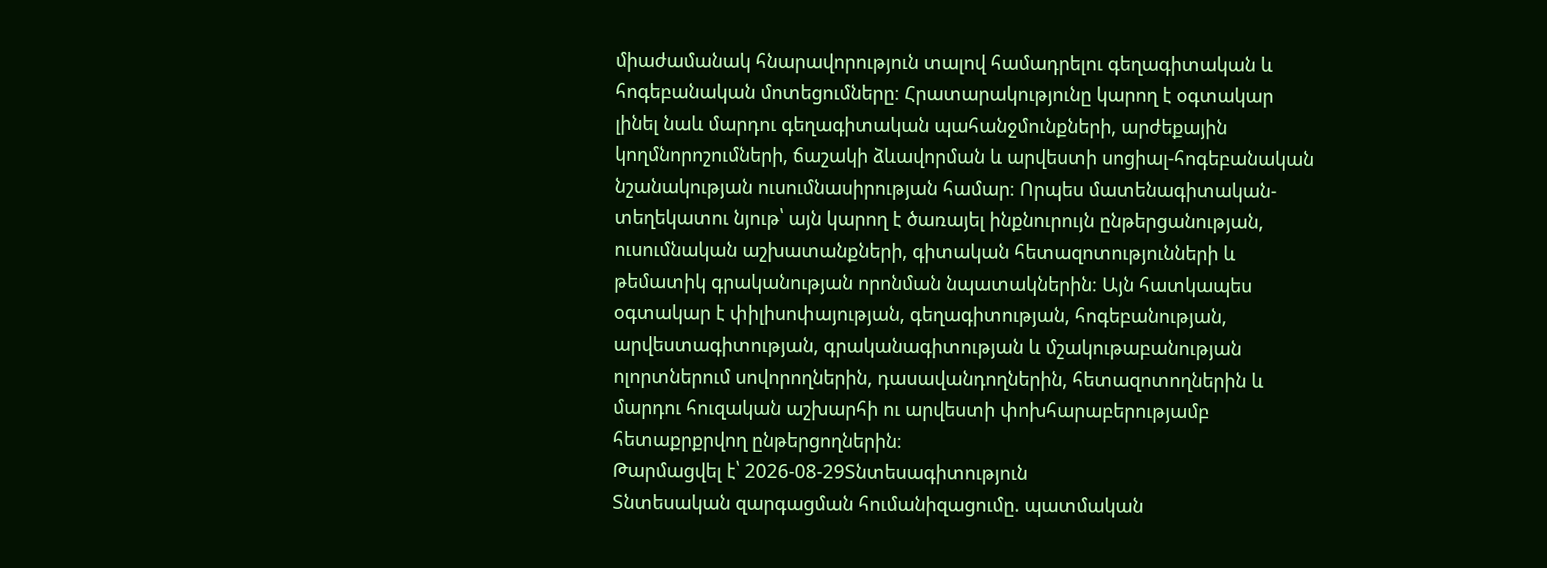միաժամանակ հնարավորություն տալով համադրելու գեղագիտական և հոգեբանական մոտեցումները։ Հրատարակությունը կարող է օգտակար լինել նաև մարդու գեղագիտական պահանջմունքների, արժեքային կողմնորոշումների, ճաշակի ձևավորման և արվեստի սոցիալ-հոգեբանական նշանակության ուսումնասիրության համար։ Որպես մատենագիտական-տեղեկատու նյութ՝ այն կարող է ծառայել ինքնուրույն ընթերցանության, ուսումնական աշխատանքների, գիտական հետազոտությունների և թեմատիկ գրականության որոնման նպատակներին։ Այն հատկապես օգտակար է փիլիսոփայության, գեղագիտության, հոգեբանության, արվեստագիտության, գրականագիտության և մշակութաբանության ոլորտներում սովորողներին, դասավանդողներին, հետազոտողներին և մարդու հուզական աշխարհի ու արվեստի փոխհարաբերությամբ հետաքրքրվող ընթերցողներին։
Թարմացվել է՝ 2026-08-29Տնտեսագիտություն
Տնտեսական զարգացման հումանիզացումը. պատմական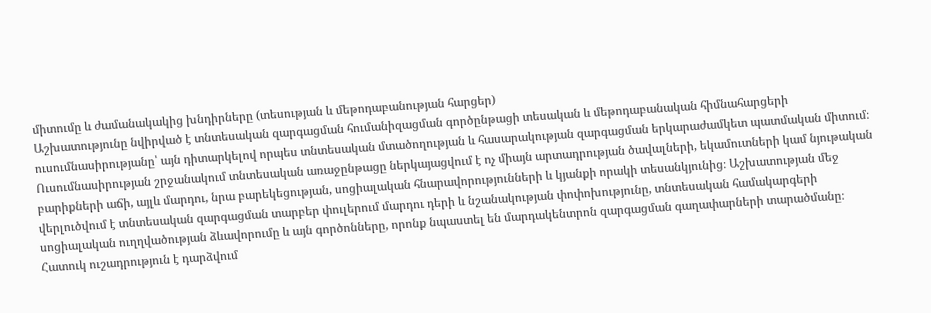միտումը և ժամանակակից խնդիրները (տեսության և մեթոդաբանության հարցեր)
Աշխատությունը նվիրված է տնտեսական զարգացման հումանիզացման գործընթացի տեսական և մեթոդաբանական հիմնահարցերի ուսումնասիրությանը՝ այն դիտարկելով որպես տնտեսական մտածողության և հասարակության զարգացման երկարաժամկետ պատմական միտում։ Ուսումնասիրության շրջանակում տնտեսական առաջընթացը ներկայացվում է ոչ միայն արտադրության ծավալների, եկամուտների կամ նյութական բարիքների աճի, այլև մարդու, նրա բարեկեցության, սոցիալական հնարավորությունների և կյանքի որակի տեսանկյունից։ Աշխատության մեջ վերլուծվում է տնտեսական զարգացման տարբեր փուլերում մարդու դերի և նշանակության փոփոխությունը, տնտեսական համակարգերի սոցիալական ուղղվածության ձևավորումը և այն գործոնները, որոնք նպաստել են մարդակենտրոն զարգացման գաղափարների տարածմանը։ Հատուկ ուշադրություն է դարձվում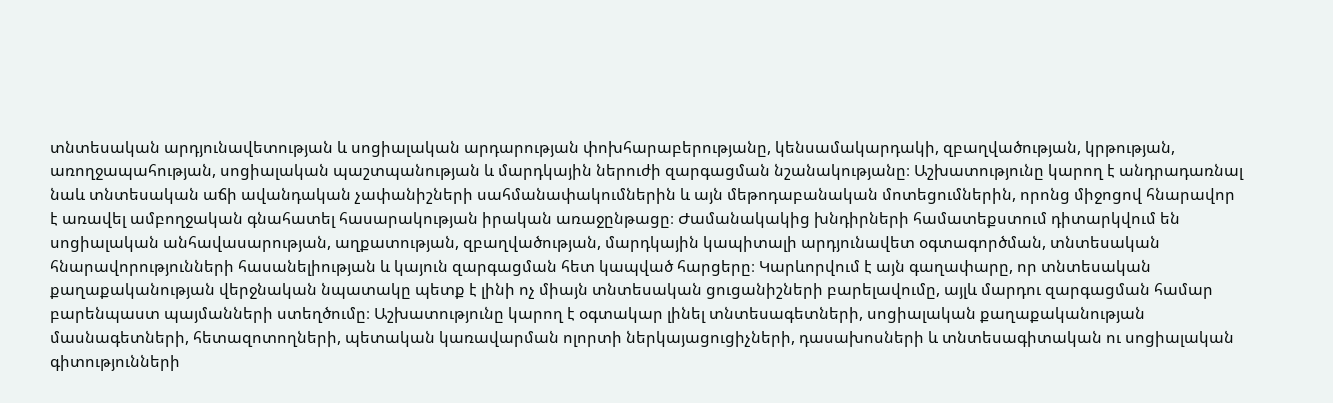տնտեսական արդյունավետության և սոցիալական արդարության փոխհարաբերությանը, կենսամակարդակի, զբաղվածության, կրթության, առողջապահության, սոցիալական պաշտպանության և մարդկային ներուժի զարգացման նշանակությանը։ Աշխատությունը կարող է անդրադառնալ նաև տնտեսական աճի ավանդական չափանիշների սահմանափակումներին և այն մեթոդաբանական մոտեցումներին, որոնց միջոցով հնարավոր է առավել ամբողջական գնահատել հասարակության իրական առաջընթացը։ Ժամանակակից խնդիրների համատեքստում դիտարկվում են սոցիալական անհավասարության, աղքատության, զբաղվածության, մարդկային կապիտալի արդյունավետ օգտագործման, տնտեսական հնարավորությունների հասանելիության և կայուն զարգացման հետ կապված հարցերը։ Կարևորվում է այն գաղափարը, որ տնտեսական քաղաքականության վերջնական նպատակը պետք է լինի ոչ միայն տնտեսական ցուցանիշների բարելավումը, այլև մարդու զարգացման համար բարենպաստ պայմանների ստեղծումը։ Աշխատությունը կարող է օգտակար լինել տնտեսագետների, սոցիալական քաղաքականության մասնագետների, հետազոտողների, պետական կառավարման ոլորտի ներկայացուցիչների, դասախոսների և տնտեսագիտական ու սոցիալական գիտությունների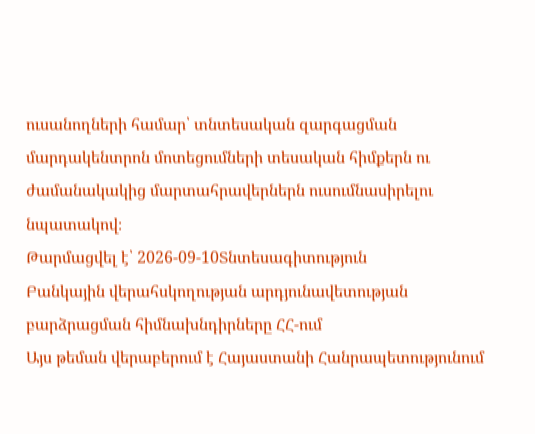ուսանողների համար՝ տնտեսական զարգացման մարդակենտրոն մոտեցումների տեսական հիմքերն ու ժամանակակից մարտահրավերներն ուսումնասիրելու նպատակով։
Թարմացվել է՝ 2026-09-10Տնտեսագիտություն
Բանկային վերահսկողության արդյունավետության բարձրացման հիմնախնդիրները ՀՀ-ում
Այս թեման վերաբերում է Հայաստանի Հանրապետությունում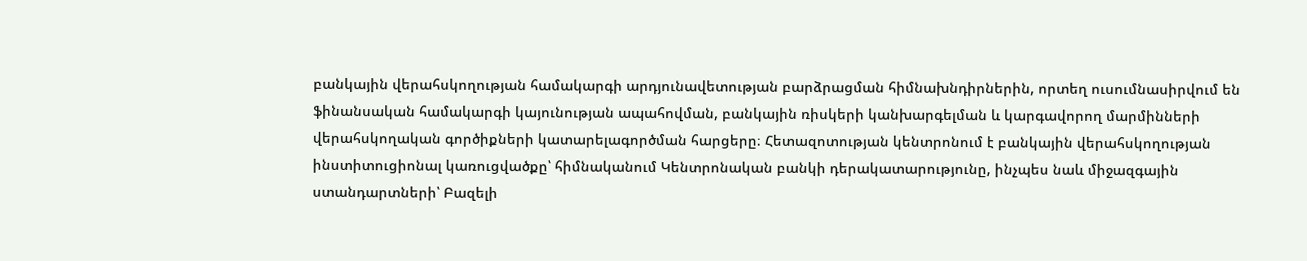բանկային վերահսկողության համակարգի արդյունավետության բարձրացման հիմնախնդիրներին, որտեղ ուսումնասիրվում են ֆինանսական համակարգի կայունության ապահովման, բանկային ռիսկերի կանխարգելման և կարգավորող մարմինների վերահսկողական գործիքների կատարելագործման հարցերը։ Հետազոտության կենտրոնում է բանկային վերահսկողության ինստիտուցիոնալ կառուցվածքը՝ հիմնականում Կենտրոնական բանկի դերակատարությունը, ինչպես նաև միջազգային ստանդարտների՝ Բազելի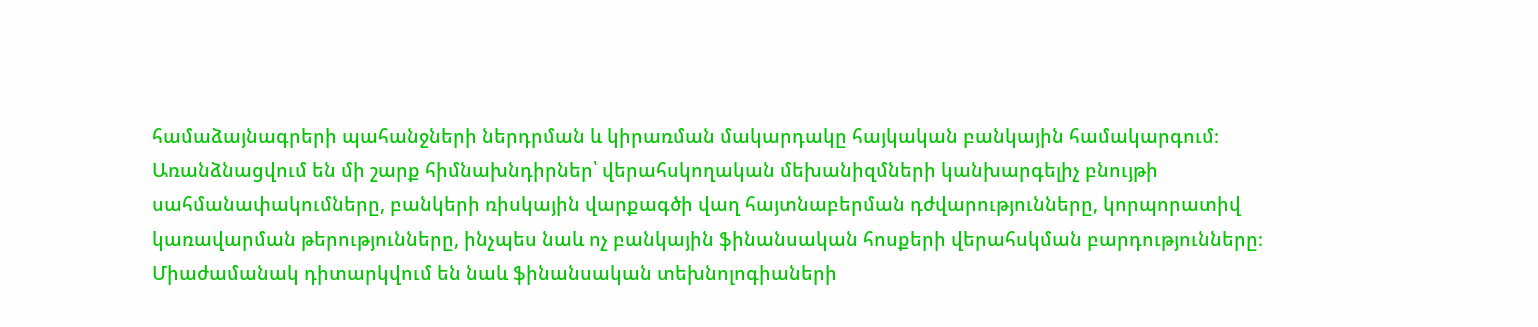համաձայնագրերի պահանջների ներդրման և կիրառման մակարդակը հայկական բանկային համակարգում։ Առանձնացվում են մի շարք հիմնախնդիրներ՝ վերահսկողական մեխանիզմների կանխարգելիչ բնույթի սահմանափակումները, բանկերի ռիսկային վարքագծի վաղ հայտնաբերման դժվարությունները, կորպորատիվ կառավարման թերությունները, ինչպես նաև ոչ բանկային ֆինանսական հոսքերի վերահսկման բարդությունները։ Միաժամանակ դիտարկվում են նաև ֆինանսական տեխնոլոգիաների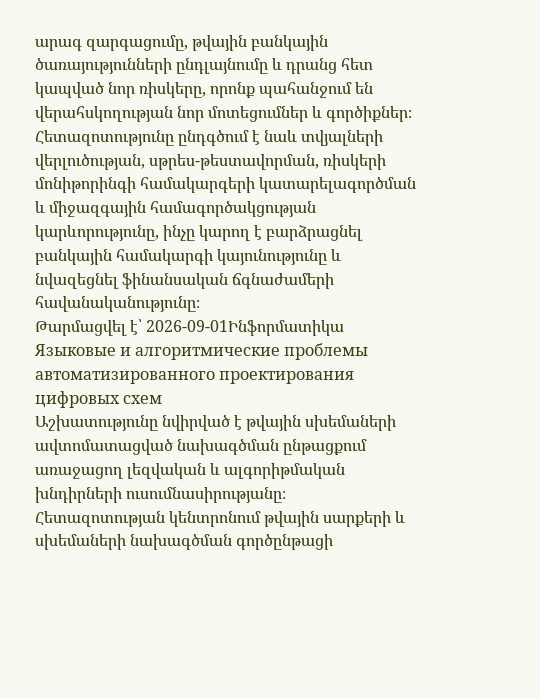արագ զարգացումը, թվային բանկային ծառայությունների ընդլայնումը և դրանց հետ կապված նոր ռիսկերը, որոնք պահանջում են վերահսկողության նոր մոտեցումներ և գործիքներ։ Հետազոտությունը ընդգծում է նաև տվյալների վերլուծության, սթրես-թեստավորման, ռիսկերի մոնիթորինգի համակարգերի կատարելագործման և միջազգային համագործակցության կարևորությունը, ինչը կարող է բարձրացնել բանկային համակարգի կայունությունը և նվազեցնել ֆինանսական ճգնաժամերի հավանականությունը։
Թարմացվել է՝ 2026-09-01Ինֆորմատիկա
Языковые и алгоритмические проблемы автоматизированного проектирования цифровых схем
Աշխատությունը նվիրված է թվային սխեմաների ավտոմատացված նախագծման ընթացքում առաջացող լեզվական և ալգորիթմական խնդիրների ուսումնասիրությանը։ Հետազոտության կենտրոնում թվային սարքերի և սխեմաների նախագծման գործընթացի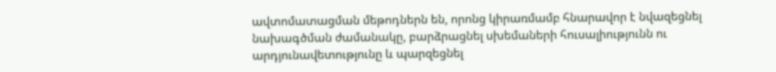ավտոմատացման մեթոդներն են, որոնց կիրառմամբ հնարավոր է նվազեցնել նախագծման ժամանակը, բարձրացնել սխեմաների հուսալիությունն ու արդյունավետությունը և պարզեցնել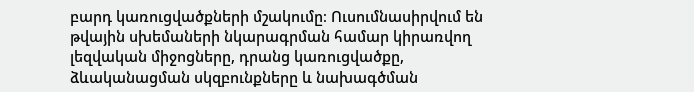բարդ կառուցվածքների մշակումը։ Ուսումնասիրվում են թվային սխեմաների նկարագրման համար կիրառվող լեզվական միջոցները, դրանց կառուցվածքը, ձևականացման սկզբունքները և նախագծման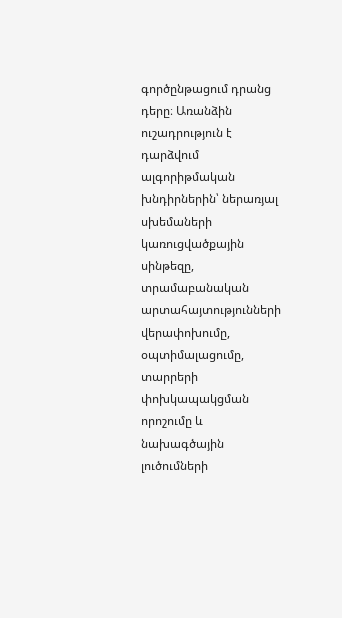գործընթացում դրանց դերը։ Առանձին ուշադրություն է դարձվում ալգորիթմական խնդիրներին՝ ներառյալ սխեմաների կառուցվածքային սինթեզը, տրամաբանական արտահայտությունների վերափոխումը, օպտիմալացումը, տարրերի փոխկապակցման որոշումը և նախագծային լուծումների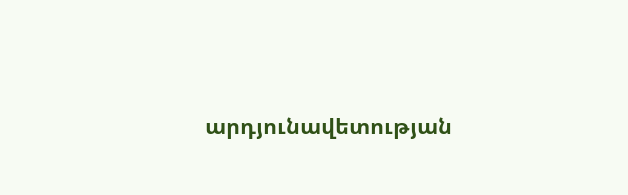արդյունավետության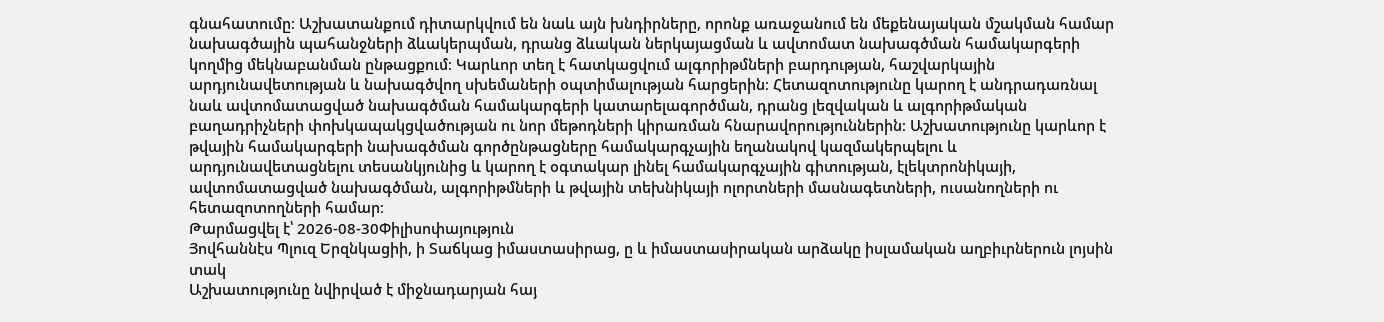գնահատումը։ Աշխատանքում դիտարկվում են նաև այն խնդիրները, որոնք առաջանում են մեքենայական մշակման համար նախագծային պահանջների ձևակերպման, դրանց ձևական ներկայացման և ավտոմատ նախագծման համակարգերի կողմից մեկնաբանման ընթացքում։ Կարևոր տեղ է հատկացվում ալգորիթմների բարդության, հաշվարկային արդյունավետության և նախագծվող սխեմաների օպտիմալության հարցերին։ Հետազոտությունը կարող է անդրադառնալ նաև ավտոմատացված նախագծման համակարգերի կատարելագործման, դրանց լեզվական և ալգորիթմական բաղադրիչների փոխկապակցվածության ու նոր մեթոդների կիրառման հնարավորություններին։ Աշխատությունը կարևոր է թվային համակարգերի նախագծման գործընթացները համակարգչային եղանակով կազմակերպելու և արդյունավետացնելու տեսանկյունից և կարող է օգտակար լինել համակարգչային գիտության, էլեկտրոնիկայի, ավտոմատացված նախագծման, ալգորիթմների և թվային տեխնիկայի ոլորտների մասնագետների, ուսանողների ու հետազոտողների համար։
Թարմացվել է՝ 2026-08-30Փիլիսոփայություն
Յովհաննէս Պլուզ Երզնկացիի, ի Տաճկաց իմաստասիրաց, ը և իմաստասիրական արձակը իսլամական աղբիւրներուն լոյսին տակ
Աշխատությունը նվիրված է միջնադարյան հայ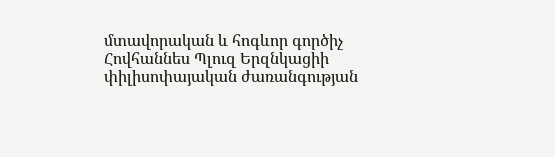մտավորական և հոգևոր գործիչ Հովհաննես Պլուզ Երզնկացիի փիլիսոփայական ժառանգության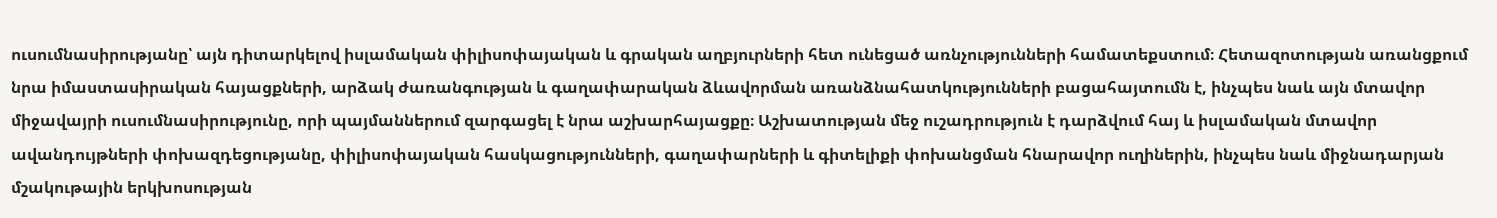ուսումնասիրությանը՝ այն դիտարկելով իսլամական փիլիսոփայական և գրական աղբյուրների հետ ունեցած առնչությունների համատեքստում։ Հետազոտության առանցքում նրա իմաստասիրական հայացքների, արձակ ժառանգության և գաղափարական ձևավորման առանձնահատկությունների բացահայտումն է, ինչպես նաև այն մտավոր միջավայրի ուսումնասիրությունը, որի պայմաններում զարգացել է նրա աշխարհայացքը։ Աշխատության մեջ ուշադրություն է դարձվում հայ և իսլամական մտավոր ավանդույթների փոխազդեցությանը, փիլիսոփայական հասկացությունների, գաղափարների և գիտելիքի փոխանցման հնարավոր ուղիներին, ինչպես նաև միջնադարյան մշակութային երկխոսության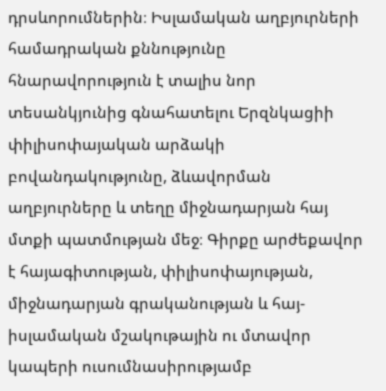դրսևորումներին։ Իսլամական աղբյուրների համադրական քննությունը հնարավորություն է տալիս նոր տեսանկյունից գնահատելու Երզնկացիի փիլիսոփայական արձակի բովանդակությունը, ձևավորման աղբյուրները և տեղը միջնադարյան հայ մտքի պատմության մեջ։ Գիրքը արժեքավոր է հայագիտության, փիլիսոփայության, միջնադարյան գրականության և հայ-իսլամական մշակութային ու մտավոր կապերի ուսումնասիրությամբ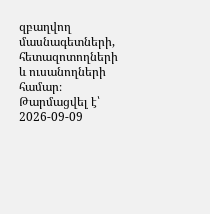զբաղվող մասնագետների, հետազոտողների և ուսանողների համար։
Թարմացվել է՝ 2026-09-09